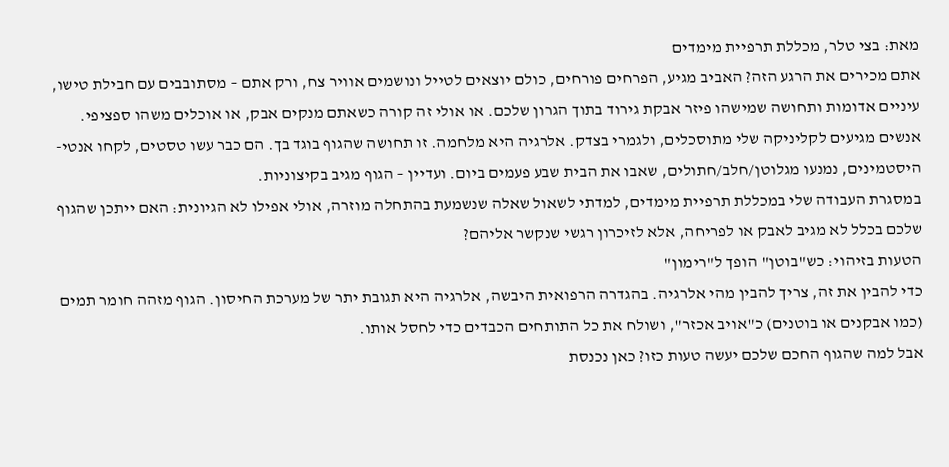מאת: בצי טלר, מכללת תרפיית מימדים
אתם מכירים את הרגע הזה? האביב מגיע, הפרחים פורחים, כולם יוצאים לטייל ונושמים אוויר צח, ורק אתם – מסתובבים עם חבילת טישו, עיניים אדומות ותחושה שמישהו פיזר אבקת גירוד בתוך הגרון שלכם. או אולי זה קורה כשאתם מנקים אבק, או אוכלים משהו ספציפי.
אנשים מגיעים לקליניקה שלי מתוסכלים, ולגמרי בצדק. אלרגיה היא מלחמה. זו תחושה שהגוף בוגד בך. הם כבר עשו טסטים, לקחו אנטי-היסטמינים, נמנעו מגלוטן/חלב/חתולים, שאבו את הבית שבע פעמים ביום. ועדיין – הגוף מגיב בקיצוניות.
במסגרת העבודה שלי במכללת תרפיית מימדים, למדתי לשאול שאלה שנשמעת בהתחלה מוזרה, אולי אפילו לא הגיונית: האם ייתכן שהגוף שלכם בכלל לא מגיב לאבק או לפריחה, אלא לזיכרון רגשי שנקשר אליהם?
הטעות בזיהוי: כש"בוטן" הופך ל"רימון"
כדי להבין את זה, צריך להבין מהי אלרגיה. בהגדרה הרפואית היבשה, אלרגיה היא תגובת יתר של מערכת החיסון. הגוף מזהה חומר תמים (כמו אבקנים או בוטנים) כ"אויב אכזר", ושולח את כל התותחים הכבדים כדי לחסל אותו.
אבל למה שהגוף החכם שלכם יעשה טעות כזו? כאן נכנסת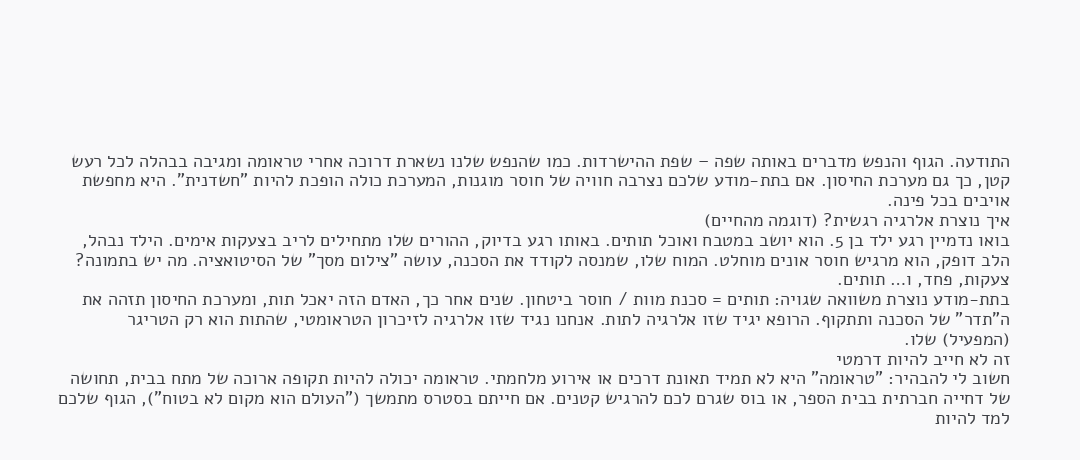התודעה. הגוף והנפש מדברים באותה שפה – שפת ההישרדות. כמו שהנפש שלנו נשארת דרוכה אחרי טראומה ומגיבה בבהלה לכל רעש קטן, כך גם מערכת החיסון. אם בתת-מודע שלכם נצרבה חוויה של חוסר מוגנות, המערכת כולה הופכת להיות "חשדנית". היא מחפשת אויבים בכל פינה.
איך נוצרת אלרגיה רגשית? (דוגמה מהחיים)
בואו נדמיין רגע ילד בן 5. הוא יושב במטבח ואוכל תותים. באותו רגע בדיוק, ההורים שלו מתחילים לריב בצעקות אימים. הילד נבהל, הלב דופק, הוא מרגיש חוסר אונים מוחלט. המוח שלו, שמנסה לקודד את הסכנה, עושה "צילום מסך" של הסיטואציה. מה יש בתמונה? צעקות, פחד, ו… תותים.
בתת-מודע נוצרת משוואה שגויה: תותים = סכנת מוות / חוסר ביטחון. שנים אחר כך, האדם הזה יאכל תות, ומערכת החיסון תזהה את ה"תדר" של הסכנה ותתקוף. הרופא יגיד שזו אלרגיה לתות. אנחנו נגיד שזו אלרגיה לזיכרון הטראומטי, שהתות הוא רק הטריגר (המפעיל) שלו.
זה לא חייב להיות דרמטי
חשוב לי להבהיר: "טראומה" היא לא תמיד תאונת דרכים או אירוע מלחמתי. טראומה יכולה להיות תקופה ארוכה של מתח בבית, תחושה של דחייה חברתית בבית הספר, או בוס שגרם לכם להרגיש קטנים. אם חייתם בסטרס מתמשך ("העולם הוא מקום לא בטוח"), הגוף שלכם למד להיות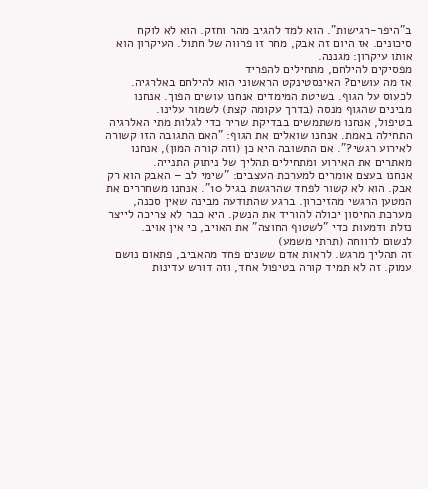ב"היפר-רגישות". הוא למד להגיב מהר וחזק. הוא לא לוקח סיכונים. אז היום זה אבק, מחר זו פרווה של חתול. העיקרון הוא אותו עיקרון: מגננה.
מפסיקים להילחם, מתחילים להפריד
אז מה עושים? האינסטינקט הראשוני הוא להילחם באלרגיה. לכעוס על הגוף. בשיטת המימדים אנחנו עושים הפוך. אנחנו מבינים שהגוף מנסה (בדרך עקומה קצת) לשמור עלינו.
בטיפול, אנחנו משתמשים בבדיקת שריר כדי לגלות מתי האלרגיה התחילה באמת. אנחנו שואלים את הגוף: "האם התגובה הזו קשורה לאירוע רגשי?". אם התשובה היא כן (וזה קורה המון), אנחנו מאתרים את האירוע ומתחילים תהליך של ניתוק התנייה.
אנחנו בעצם אומרים למערכת העצבים: "שימי לב – האבק הוא רק אבק. הוא לא קשור לפחד שהרגשת בגיל 10". אנחנו משחררים את המטען הרגשי מהזיכרון. ברגע שהתודעה מבינה שאין סכנה, מערכת החיסון יכולה להוריד את הנשק. היא כבר לא צריכה לייצר נזלת ודמעות כדי "לשטוף החוצה" את האויב, כי אין אויב.
לנשום לרווחה (תרתי משמע)
זה תהליך מרגש. לראות אדם ששנים פחד מהאביב, פתאום נושם עמוק. זה לא תמיד קורה בטיפול אחד, וזה דורש עדינות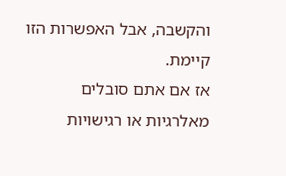והקשבה, אבל האפשרות הזו קיימת.
אז אם אתם סובלים מאלרגיות או רגישויות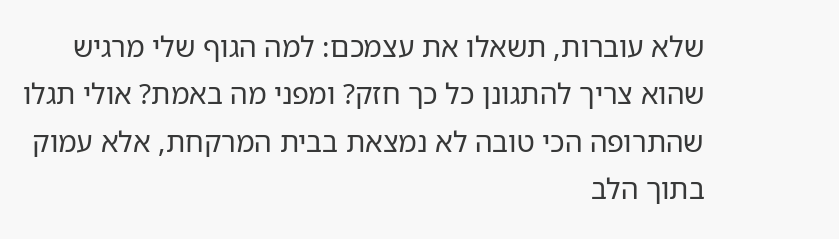שלא עוברות, תשאלו את עצמכם: למה הגוף שלי מרגיש שהוא צריך להתגונן כל כך חזק? ומפני מה באמת? אולי תגלו שהתרופה הכי טובה לא נמצאת בבית המרקחת, אלא עמוק בתוך הלב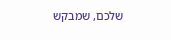שלכם, שמבקש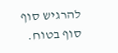להרגיש סוף סוף בטוח.